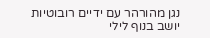נגן מהורהר עם ידיים רובוטיות יושב בנוף לילי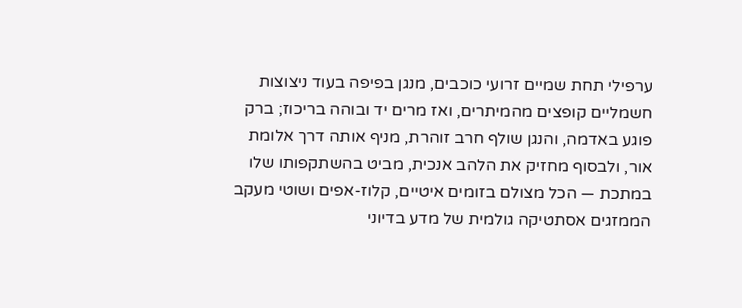ערפילי תחת שמיים זרועי כוכבים, מנגן בפיפה בעוד ניצוצות חשמליים קופצים מהמיתרים, ואז מרים יד ובוהה בריכוז; ברק פוגע באדמה, והנגן שולף חרב זוהרת, מניף אותה דרך אלומת אור, ולבסוף מחזיק את הלהב אנכית, מביט בהשתקפותו שלו במתכת — הכל מצולם בזומים איטיים, קלוז-אפים ושוטי מעקב הממזגים אסתטיקה גולמית של מדע בדיוני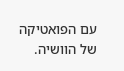עם הפואטיקה של הוושיה.